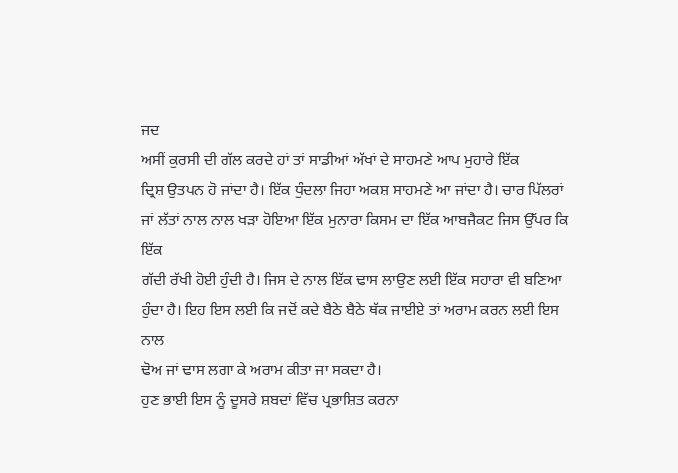ਜਦ
ਅਸੀਂ ਕੁਰਸੀ ਦੀ ਗੱਲ ਕਰਦੇ ਹਾਂ ਤਾਂ ਸਾਡੀਆਂ ਅੱਖਾਂ ਦੇ ਸਾਹਮਣੇ ਆਪ ਮੁਹਾਰੇ ਇੱਕ
ਦ੍ਰਿਸ਼ ਉਤਪਨ ਹੋ ਜਾਂਦਾ ਹੈ। ਇੱਕ ਧੁੰਦਲਾ ਜਿਹਾ ਅਕਸ਼ ਸਾਹਮਣੇ ਆ ਜਾਂਦਾ ਹੈ। ਚਾਰ ਪਿੱਲਰਾਂ
ਜਾਂ ਲੱਤਾਂ ਨਾਲ ਨਾਲ ਖੜਾ ਹੋਇਆ ਇੱਕ ਮੁਨਾਰਾ ਕਿਸਮ ਦਾ ਇੱਕ ਆਬਜੈਕਟ ਜਿਸ ਉੱਪਰ ਕਿ ਇੱਕ
ਗੱਦੀ ਰੱਖੀ ਹੋਈ ਹੁੰਦੀ ਹੈ। ਜਿਸ ਦੇ ਨਾਲ ਇੱਕ ਢਾਸ ਲਾਉਣ ਲਈ ਇੱਕ ਸਹਾਰਾ ਵੀ ਬਣਿਆ
ਹੁੰਦਾ ਹੈ। ਇਹ ਇਸ ਲਈ ਕਿ ਜਦੋਂ ਕਦੇ ਬੈਠੇ ਬੈਠੇ ਥੱਕ ਜਾਈਏ ਤਾਂ ਅਰਾਮ ਕਰਨ ਲਈ ਇਸ ਨਾਲ
ਢੋਅ ਜਾਂ ਢਾਸ ਲਗਾ ਕੇ ਅਰਾਮ ਕੀਤਾ ਜਾ ਸਕਦਾ ਹੈ।
ਹੁਣ ਭਾਈ ਇਸ ਨੂੰ ਦੂਸਰੇ ਸ਼ਬਦਾਂ ਵਿੱਚ ਪ੍ਰਭਾਸ਼ਿਤ ਕਰਨਾ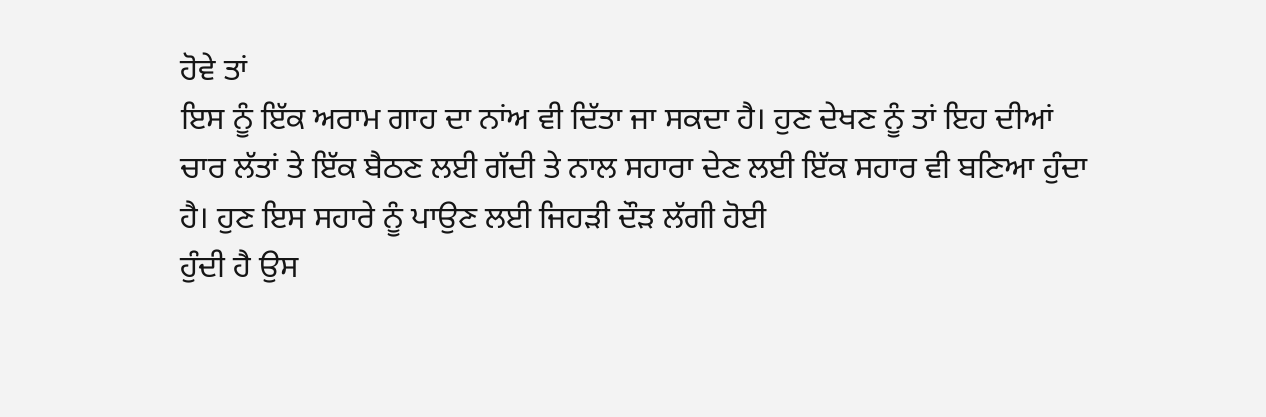ਹੋਵੇ ਤਾਂ
ਇਸ ਨੂੰ ਇੱਕ ਅਰਾਮ ਗਾਹ ਦਾ ਨਾਂਅ ਵੀ ਦਿੱਤਾ ਜਾ ਸਕਦਾ ਹੈ। ਹੁਣ ਦੇਖਣ ਨੂੰ ਤਾਂ ਇਹ ਦੀਆਂ
ਚਾਰ ਲੱਤਾਂ ਤੇ ਇੱਕ ਬੈਠਣ ਲਈ ਗੱਦੀ ਤੇ ਨਾਲ ਸਹਾਰਾ ਦੇਣ ਲਈ ਇੱਕ ਸਹਾਰ ਵੀ ਬਣਿਆ ਹੁੰਦਾ
ਹੈ। ਹੁਣ ਇਸ ਸਹਾਰੇ ਨੂੰ ਪਾਉਣ ਲਈ ਜਿਹੜੀ ਦੌੜ ਲੱਗੀ ਹੋਈ
ਹੁੰਦੀ ਹੈ ਉਸ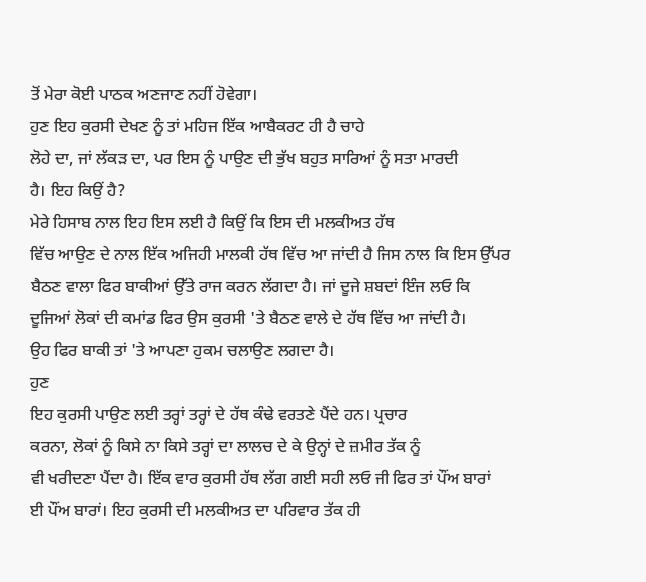ਤੋਂ ਮੇਰਾ ਕੋਈ ਪਾਠਕ ਅਣਜਾਣ ਨਹੀਂ ਹੋਵੇਗਾ।
ਹੁਣ ਇਹ ਕੁਰਸੀ ਦੇਖਣ ਨੂੰ ਤਾਂ ਮਹਿਜ ਇੱਕ ਆਬੈਕਰਟ ਹੀ ਹੈ ਚਾਹੇ
ਲੋਹੇ ਦਾ, ਜਾਂ ਲੱਕੜ ਦਾ, ਪਰ ਇਸ ਨੂੰ ਪਾਉਣ ਦੀ ਭੁੱਖ ਬਹੁਤ ਸਾਰਿਆਂ ਨੂੰ ਸਤਾ ਮਾਰਦੀ
ਹੈ। ਇਹ ਕਿਉਂ ਹੈ?
ਮੇਰੇ ਹਿਸਾਬ ਨਾਲ ਇਹ ਇਸ ਲਈ ਹੈ ਕਿਉਂ ਕਿ ਇਸ ਦੀ ਮਲਕੀਅਤ ਹੱਥ
ਵਿੱਚ ਆਉਣ ਦੇ ਨਾਲ ਇੱਕ ਅਜਿਹੀ ਮਾਲਕੀ ਹੱਥ ਵਿੱਚ ਆ ਜਾਂਦੀ ਹੈ ਜਿਸ ਨਾਲ ਕਿ ਇਸ ਉੱਪਰ
ਬੈਠਣ ਵਾਲਾ ਫਿਰ ਬਾਕੀਆਂ ਉੱਤੇ ਰਾਜ ਕਰਨ ਲੱਗਦਾ ਹੈ। ਜਾਂ ਦੂਜੇ ਸ਼ਬਦਾਂ ਇੰਜ ਲਓ ਕਿ
ਦੂਜਿਆਂ ਲੋਕਾਂ ਦੀ ਕਮਾਂਡ ਫਿਰ ਉਸ ਕੁਰਸੀ 'ਤੇ ਬੈਠਣ ਵਾਲੇ ਦੇ ਹੱਥ ਵਿੱਚ ਆ ਜਾਂਦੀ ਹੈ।
ਉਹ ਫਿਰ ਬਾਕੀ ਤਾਂ 'ਤੇ ਆਪਣਾ ਹੁਕਮ ਚਲਾਉਣ ਲਗਦਾ ਹੈ।
ਹੁਣ
ਇਹ ਕੁਰਸੀ ਪਾਉਣ ਲਈ ਤਰ੍ਹਾਂ ਤਰ੍ਹਾਂ ਦੇ ਹੱਥ ਕੰਢੇ ਵਰਤਣੇ ਪੈਂਦੇ ਹਨ। ਪ੍ਰਚਾਰ
ਕਰਨਾ, ਲੋਕਾਂ ਨੂੰ ਕਿਸੇ ਨਾ ਕਿਸੇ ਤਰ੍ਹਾਂ ਦਾ ਲਾਲਚ ਦੇ ਕੇ ਉਨ੍ਹਾਂ ਦੇ ਜ਼ਮੀਰ ਤੱਕ ਨੂੰ
ਵੀ ਖਰੀਦਣਾ ਪੈਂਦਾ ਹੈ। ਇੱਕ ਵਾਰ ਕੁਰਸੀ ਹੱਥ ਲੱਗ ਗਈ ਸਹੀ ਲਓ ਜੀ ਫਿਰ ਤਾਂ ਪੌਂਅ ਬਾਰਾਂ
ਈ ਪੌਂਅ ਬਾਰਾਂ। ਇਹ ਕੁਰਸੀ ਦੀ ਮਲਕੀਅਤ ਦਾ ਪਰਿਵਾਰ ਤੱਕ ਹੀ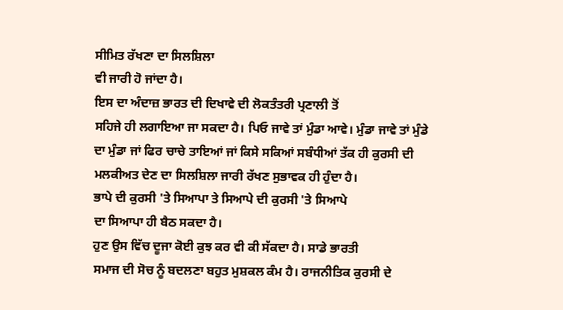ਸੀਮਿਤ ਰੱਖਣਾ ਦਾ ਸਿਲਸ਼ਿਲਾ
ਵੀ ਜਾਰੀ ਹੋ ਜਾਂਦਾ ਹੈ।
ਇਸ ਦਾ ਅੰਦਾਜ਼ ਭਾਰਤ ਦੀ ਦਿਖਾਵੇ ਦੀ ਲੋਕਤੰਤਰੀ ਪ੍ਰਣਾਲੀ ਤੋਂ
ਸਹਿਜੇ ਹੀ ਲਗਾਇਆ ਜਾ ਸਕਦਾ ਹੈ। ਪਿਓ ਜਾਵੇ ਤਾਂ ਮੁੰਡਾ ਆਵੇ। ਮੁੰਡਾ ਜਾਵੇ ਤਾਂ ਮੁੰਡੇ
ਦਾ ਮੁੰਡਾ ਜਾਂ ਫਿਰ ਚਾਚੇ ਤਾਇਆਂ ਜਾਂ ਕਿਸੇ ਸਕਿਆਂ ਸਬੰਧੀਆਂ ਤੱਕ ਹੀ ਕੁਰਸੀ ਦੀ
ਮਲਕੀਅਤ ਦੇਣ ਦਾ ਸਿਲਸ਼ਿਲਾ ਜਾਰੀ ਰੱਖਣ ਸੁਭਾਵਕ ਹੀ ਹੁੰਦਾ ਹੈ।
ਭਾਪੇ ਦੀ ਕੁਰਸੀ 'ਤੇ ਸਿਆਪਾ ਤੇ ਸਿਆਪੇ ਦੀ ਕੁਰਸੀ 'ਤੇ ਸਿਆਪੇ
ਦਾ ਸਿਆਪਾ ਹੀ ਬੈਠ ਸਕਦਾ ਹੈ।
ਹੁਣ ਉਸ ਵਿੱਚ ਦੂਜਾ ਕੋਈ ਕੁਝ ਕਰ ਵੀ ਕੀ ਸੱਕਦਾ ਹੈ। ਸਾਡੇ ਭਾਰਤੀ
ਸਮਾਜ ਦੀ ਸੋਚ ਨੂੰ ਬਦਲਣਾ ਬਹੁਤ ਮੁਸ਼ਕਲ ਕੰਮ ਹੈ। ਰਾਜਨੀਤਿਕ ਕੁਰਸੀ ਦੇ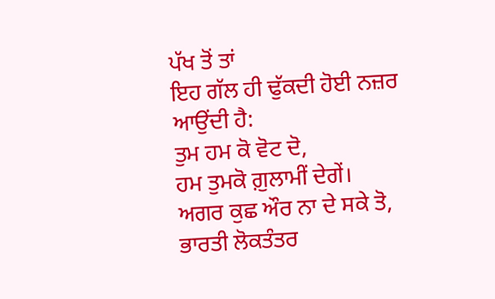ਪੱਖ ਤੋਂ ਤਾਂ
ਇਹ ਗੱਲ ਹੀ ਢੁੱਕਦੀ ਹੋਈ ਨਜ਼ਰ ਆਉਂਦੀ ਹੈ:
ਤੁਮ ਹਮ ਕੋ ਵੋਟ ਦੋ,
ਹਮ ਤੁਮਕੋ ਗ਼ੁਲਾਮੀਂ ਦੇਗੇਂ।
ਅਗਰ ਕੁਛ ਔਰ ਨਾ ਦੇ ਸਕੇ ਤੋ,
ਭਾਰਤੀ ਲੋਕਤੰਤਰ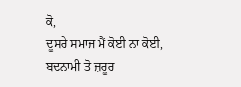ਕੋ,
ਦੂਸਰੇ ਸਮਾਜ ਮੈਂ ਕੋਈ ਨਾ ਕੋਈ,
ਬਦਨਾਮੀ ਤੋ ਜ਼ਰੂਰ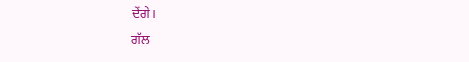ਦੇਂਗੇ।
ਗੱਲ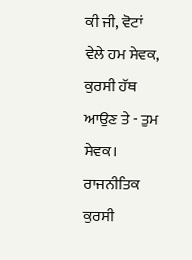ਕੀ ਜੀ, ਵੋਟਾਂ
ਵੇਲੇ ਹਮ ਸੇਵਕ, ਕੁਰਸੀ ਹੱਥ ਆਉਣ ਤੇ - ਤੁਮ ਸੇਵਕ। ਰਾਜਨੀਤਿਕ ਕੁਰਸੀ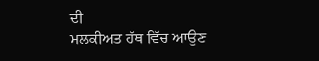ਦੀ
ਮਲਕੀਅਤ ਹੱਥ ਵਿੱਚ ਆਉਣ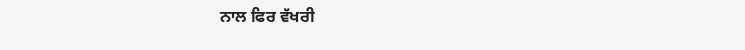ਨਾਲ ਫਿਰ ਵੱਖਰੀ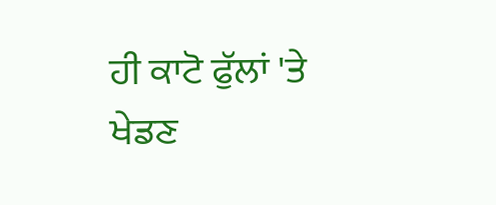ਹੀ ਕਾਟੋ ਫੁੱਲਾਂ 'ਤੇ ਖੇਡਣ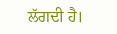ਲੱਗਦੀ ਹੈ।